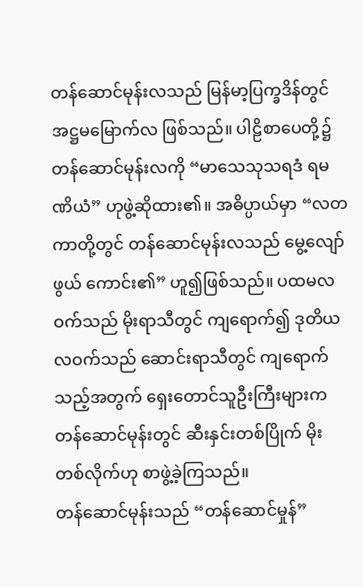တန်ဆောင်မုန်းလသည် မြန်မာ့ပြက္ခဒိန်တွင် အဋ္ဌမမြောက်လ ဖြစ်သည်။ ပါဠိစာပေတို့၌ တန်ဆောင်မုန်းလကို “မာသေသုသရဒံ ရမဏိယံ” ဟုဖွဲ့ဆိုထား၏။ အဓိပ္ပာယ်မှာ “လတကာတို့တွင် တန်ဆောင်မုန်းလသည် မွေ့လျော်ဖွယ် ကောင်း၏” ဟူ၍ဖြစ်သည်။ ပထမလဝက်သည် မိုးရာသီတွင် ကျရောက်၍ ဒုတိယလဝက်သည် ဆောင်းရာသီတွင် ကျရောက်သည့်အတွက် ရှေးတောင်သူဦးကြီးများက တန်ဆောင်မုန်းတွင် ဆီးနှင်းတစ်ပြိုက် မိုးတစ်လိုက်ဟု စာဖွဲ့ခဲ့ကြသည်။
တန်ဆောင်မုန်းသည် “တန်ဆောင်မှုန်”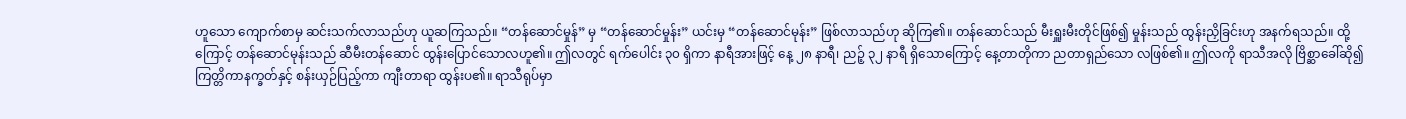ဟူသော ကျောက်စာမှ ဆင်းသက်လာသည်ဟု ယူဆကြသည်။ “တန်ဆောင်မှုန်” မှ “တန်ဆောင်မှုန်း” ယင်းမှ “တန်ဆောင်မုန်း” ဖြစ်လာသည်ဟု ဆိုကြ၏။ တန်ဆောင်သည် မီးရှူးမီးတိုင်ဖြစ်၍ မှုန်းသည် ထွန်းညှိခြင်းဟု အနက်ရသည်။ ထို့ကြောင့် တန်ဆောင်မုန်းသည် ဆီမီးတန်ဆောင် ထွန်းပြောင်သောလဟူ၏။ ဤလတွင် ရက်ပေါင်း ၃၀ ရှိကာ နာရီအားဖြင့် နေ့ ၂၈ နာရီ၊ ညဉ့် ၃၂ နာရီ ရှိသောကြောင့် နေ့တာတိုကာ ညတာရှည်သော လဖြစ်၏။ ဤလကို ရာသီအလို ဗြိစ္ဆာခေါ်ဆို၍ ကြတ္တိကာနက္ခတ်နှင့် စန်းယှဉ်ပြည့်ကာ ကျီးတာရာ ထွန်းပ၏။ ရာသီရုပ်မှာ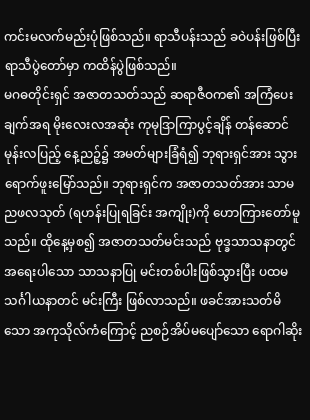ကင်းမလက်မည်းပုံဖြစ်သည်။ ရာသီပန်းသည် ခဝဲပန်းဖြစ်ပြီး ရာသီပွဲတော်မှာ ကထိန်ပွဲဖြစ်သည်။
မဂဓတိုင်းရှင် အဇာတသတ်သည် ဆရာဇီဝက၏ အကြံပေးချက်အရ မိုးလေးလအဆုံး ကုမုဒြာကြာပွင့်ချိန် တန်ဆောင်မုန်းလပြည့် နေ့ညဉ့်၌ အမတ်များခြံရံ၍ ဘုရားရှင်အား သွားရောက်ဖူးမြော်သည်။ ဘုရားရှင်က အဇာတသတ်အား သာမညဖလသုတ် (ရဟန်းပြုရခြင်း အကျိုး)ကို ဟောကြားတော်မူသည်။ ထိုနေ့မှစ၍ အဇာတသတ်မင်းသည် ဗုဒ္ခသာသနာတွင် အရေးပါသော သာသနာပြု မင်းတစ်ပါးဖြစ်သွားပြီး ပထမသင်္ဂါယနာတင် မင်းကြီး ဖြစ်လာသည်။ ဖခင်အားသတ်မိသော အကုသိုလ်ကံကြောင့် ညစဉ်အိပ်မပျော်သော ရောဂါဆိုး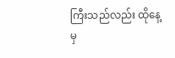ကြီးသည်လည်း ထိုနေ့မှ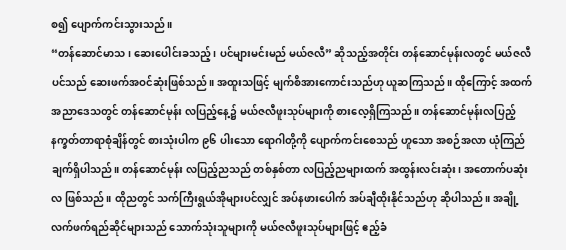စ၍ ပျောက်ကင်းသွားသည်။
“တန်ဆောင်မာသ၊ ဆေးပေါင်းခသည့်၊ ပင်များမင်းမည် မယ်ဇလီ” ဆိုသည့်အတိုင်း တန်ဆောင်မုန်းလတွင် မယ်ဇလီပင်သည် ဆေးဖက်အဝင်ဆုံးဖြစ်သည်။ အထူးသဖြင့် မျက်စိအားကောင်းသည်ဟု ယူဆကြသည်။ ထိုကြောင့် အထက်အညာဒေသတွင် တန်ဆောင်မုန်း လပြည့်နေ့၌ မယ်ဇလီဖူးသုပ်များကို စားလေ့ရှိကြသည်။ တန်ဆောင်မုန်းလပြည့် နက္ခတ်တာရာစုံချိန်တွင် စားသုံးပါက ၉၆ ပါးသော ရောဂါတို့ကို ပျောက်ကင်းစေသည် ဟူသော အစဉ်အလာ ယုံကြည်ချက်ရှိပါသည်။ တန်ဆောင်မုန်း လပြည့်ညသည် တစ်နှစ်တာ လပြည့်ညများထက် အထွန်းလင်းဆုံး၊ အတောက်ပဆုံးလ ဖြစ်သည်။ ထိုညတွင် သက်ကြီးရွယ်အိုများပင်လျှင် အပ်နဖားပေါက် အပ်ချီထိုးနိုင်သည်ဟု ဆိုပါသည်။ အချို့လက်ဖက်ရည်ဆိုင်များသည် သောက်သုံးသူများကို မယ်ဇလီဖူးသုပ်များဖြင့် ဧည့်ခံ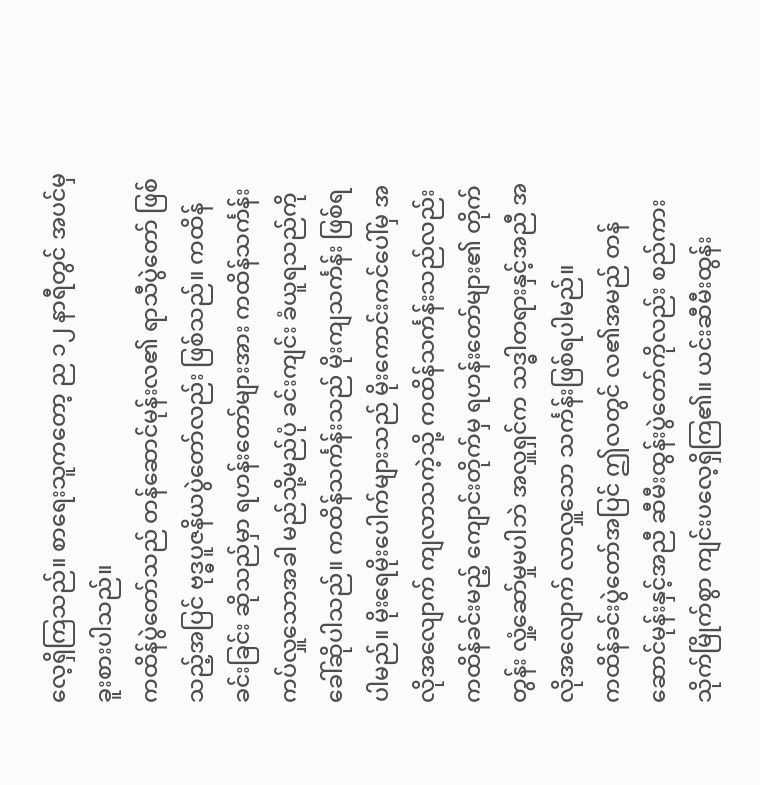လေ့ရှိကြသည်။ စာရေးသူကတော့ ည ၁၂ နာရီတွင် အပင်မှ ခူးစားပါသည်။
ကထိန်ပွဲတော်သည် တန်ဆောင်မုန်းလ၏ ရာသီပွဲတော် ဖြစ်သည့်အပြင် ဗုဒ္ဓပူဇနိယပွဲတော်လည်း ဖြစ်သည်။ ကထိန်ခင်းခြင်း ဆိုသည်မှာ ရဟန်းတော်များအား ကထိန်သင်္ကန်း ကပ်လှူသောအခါ မည်သို့မည်ပုံ ခင်းကျင်း ခံယူရသည်ကို ခေါ်ဆိုပါသည်။ ကထိန်သင်္ကန်းသည် မိုးကျသင်္ကန်း ဖြစ်ရပါမည်။ မိုးရေမိုးပေါက်များသည် မိုးကောင်းကင်ပေါ်မှ အလိုအလျောက် ကျလာသကဲ့သို့ ကထိန်သင်္ကန်းသည်လည်း ကထိန်ခင်းမည့် ကျောင်းတိုက်မှ ရဟန်းတော်များ၏ တိုက်တွန်း လှုံ့ဆော်မှုမပါဘဲ အလှူရှင်က သဒ္ဓါတရားနှင့်အညီ အလိုအလျောက် လာလှူသော သင်္ကန်းဖြစ်ရပါမည်။
ကထိန်ခင်းပွဲတော်အပြင် ဤလတွင် လ၏အမည် တန်ဆောင်မုန်းနှင့်အညီ ဆီမီးထွန်းပွဲတော်ကိုလည်း စည်ကားသိုက်မြိုက်စွာ ကျင်းပလေ့ရှိကြ၏။ ယင်းဆီမီးထွန်း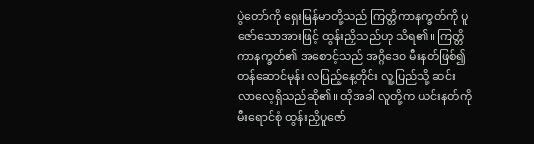ပွဲတော်ကို ရှေးမြန်မာတို့သည် ကြတ္တိကာနက္ခတ်ကို ပူဇော်သောအားဖြင့် ထွန်းညှိသည်ဟု သိရ၏။ ကြတ္တိကာနက္ခတ်၏ အစောင့်သည် အဂ္ဂိဒေ၀ မီးနတ်ဖြစ်၍ တန်ဆောင်မုန်း လပြည့်နေ့တိုင်း လူ့ပြည်သို့ ဆင်းလာလေ့ရှိသည်ဆို၏။ ထိုအခါ လူတို့က ယင်းနတ်ကို မီးရောင်စုံ ထွန်းညှိပူဇော်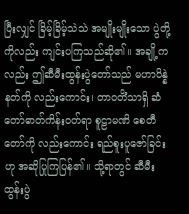ပြီးလျှင် ခြိမ့်ခြိမ့်သဲသဲ အမျိုးမျိုးသော ပွဲတို့ကိုလည်း ကျင်းပကြသည်ဆို၏။ အချို့ကလည်း ဤဆီမီးထွန်းပွဲတော်သည် မဟာပိန္နဲနတ်ကို လည်းကောင်း၊ တာဝတိံသာရှိ ဆံတော်ဓာတ်ကိန်းဝတ်ရာ စူဠာမဏိ စေတီတော်ကို လည်းကောင်း ရည်စူးပူဇော်ခြင်းဟု အဆိုပြုကြပြန်၏။ သို့ရာတွင် ဆီမီးထွန်းပွဲ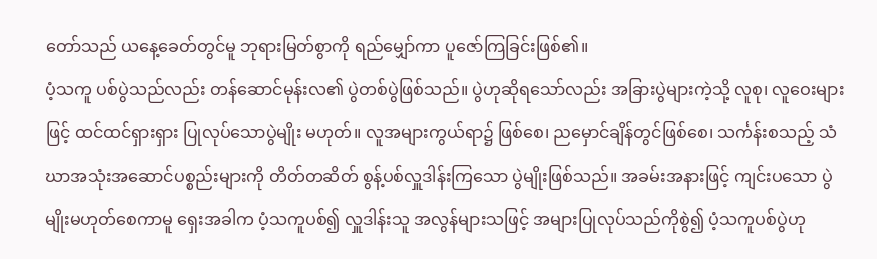တော်သည် ယနေ့ခေတ်တွင်မူ ဘုရားမြတ်စွာကို ရည်မျှော်ကာ ပူဇော်ကြခြင်းဖြစ်၏။
ပံ့သကူ ပစ်ပွဲသည်လည်း တန်ဆောင်မုန်းလ၏ ပွဲတစ်ပွဲဖြစ်သည်။ ပွဲဟုဆိုရသော်လည်း အခြားပွဲများကဲ့သို့ လူစု၊ လူဝေးများဖြင့် ထင်ထင်ရှားရှား ပြုလုပ်သောပွဲမျိုး မဟုတ်။ လူအများကွယ်ရာ၌ ဖြစ်စေ၊ ညမှောင်ချိန်တွင်ဖြစ်စေ၊ သင်္ကန်းစသည့် သံဃာအသုံးအဆောင်ပစ္စည်းများကို တိတ်တဆိတ် စွန့်ပစ်လှူဒါန်းကြသော ပွဲမျိုးဖြစ်သည်။ အခမ်းအနားဖြင့် ကျင်းပသော ပွဲမျိုးမဟုတ်စေကာမူ ရှေးအခါက ပံ့သကူပစ်၍ လှူဒါန်းသူ အလွန်များသဖြင့် အများပြုလုပ်သည်ကိုစွဲ၍ ပံ့သကူပစ်ပွဲဟု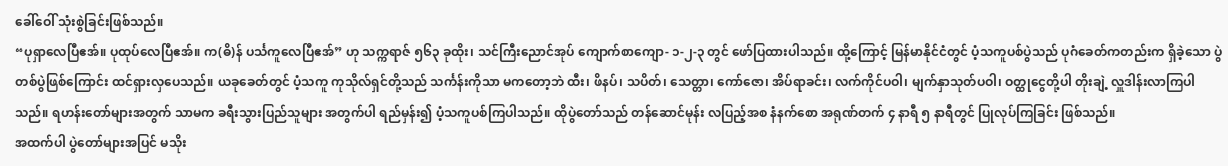ခေါ်ဝေါ် သုံးစွဲခြင်းဖြစ်သည်။
“ပုရှာလေပြီဧအ်။ ပုထုပ်လေပြီဧအ်။ က(ဓိ)န် ပင်္သကူလေပြီဧအ်” ဟု သက္ကရာဇ် ၅၆၃ ခုထိုး၊ သင်ကြီးညောင်အုပ် ကျောက်စာကျော- ၁-၂-၃ တွင် ဖော်ပြထားပါသည်။ ထို့ကြောင့် မြန်မာနိုင်ငံတွင် ပံ့သကူပစ်ပွဲသည် ပုဂံခေတ်ကတည်းက ရှိခဲ့သော ပွဲတစ်ပွဲဖြစ်ကြောင်း ထင်ရှားလှပေသည်။ ယခုခေတ်တွင် ပံ့သကူ ကုသိုလ်ရှင်တို့သည် သင်္ကန်းကိုသာ မကတော့ဘဲ ထီး၊ ဖိနပ်၊ သပိတ်၊ သေတ္တာ၊ ကော်ဇော၊ အိပ်ရာခင်း၊ လက်ကိုင်ပဝါ၊ မျက်နှာသုတ်ပဝါ၊ ဝတ္ထုငွေတို့ပါ တိုးချဲ့ လှူဒါန်းလာကြပါသည်။ ရဟန်းတော်များအတွက် သာမက ခရီးသွားပြည်သူများ အတွက်ပါ ရည်မှန်း၍ ပံ့သကူပစ်ကြပါသည်။ ထိုပွဲတော်သည် တန်ဆောင်မုန်း လပြည့်အစ နံနက်စော အရုဏ်တက် ၄ နာရီ ၅ နာရီတွင် ပြုလုပ်ကြခြင်း ဖြစ်သည်။
အထက်ပါ ပွဲတော်များအပြင် မသိုး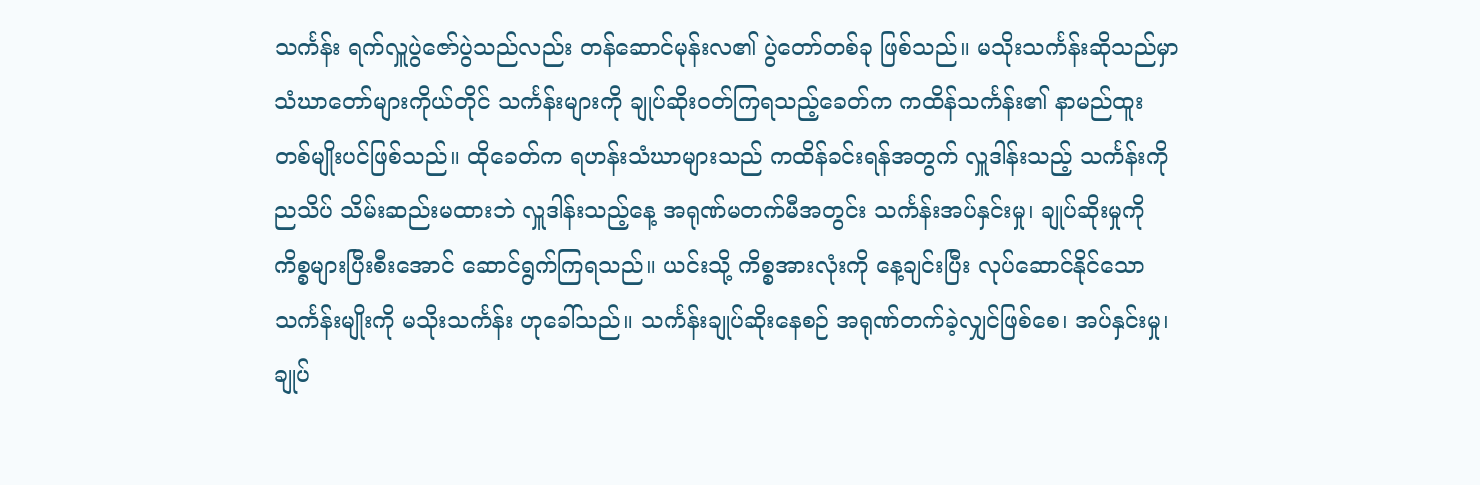သင်္ကန်း ရက်လှူပွဲဇော်ပွဲသည်လည်း တန်ဆောင်မုန်းလ၏ ပွဲတော်တစ်ခု ဖြစ်သည်။ မသိုးသင်္ကန်းဆိုသည်မှာ သံဃာတော်များကိုယ်တိုင် သင်္ကန်းများကို ချုပ်ဆိုးဝတ်ကြရသည့်ခေတ်က ကထိန်သင်္ကန်း၏ နာမည်ထူး တစ်မျိုးပင်ဖြစ်သည်။ ထိုခေတ်က ရဟန်းသံဃာများသည် ကထိန်ခင်းရန်အတွက် လှူဒါန်းသည့် သင်္ကန်းကို ညသိပ် သိမ်းဆည်းမထားဘဲ လှူဒါန်းသည့်နေ့ အရုဏ်မတက်မီအတွင်း သင်္ကန်းအပ်နှင်းမှု၊ ချုပ်ဆိုးမှုကို ကိစ္စများပြီးစီးအောင် ဆောင်ရွက်ကြရသည်။ ယင်းသို့ ကိစ္စအားလုံးကို နေ့ချင်းပြီး လုပ်ဆောင်နိုင်သော သင်္ကန်းမျိုးကို မသိုးသင်္ကန်း ဟုခေါ်သည်။ သင်္ကန်းချုပ်ဆိုးနေစဉ် အရုဏ်တက်ခဲ့လျှင်ဖြစ်စေ၊ အပ်နှင်းမှု၊ ချုပ်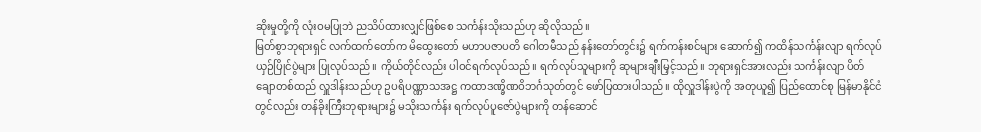ဆိုးမှုတို့ကို လုံးဝမပြုဘဲ ညသိပ်ထားလျှင်ဖြစ်စေ သင်္ကန်းသိုးသည်ဟု ဆိုလိုသည်။
မြတ်စွာဘုရားရှင် လက်ထက်တော်က မိထွေးတော် မဟာပဇာပတိ ဂေါတမီသည် နန်းတော်တွင်း၌ ရက်ကန်းစင်များ ဆောက်၍ ကထိန်သင်္ကန်းလျာ ရက်လုပ်ယှဉ်ပြိုင်ပွဲများ ပြုလုပ်သည်။ ကိုယ်တိုင်လည်း ပါဝင်ရက်လုပ်သည်။ ရက်လုပ်သူများကို ဆုများချီးမြှင့်သည်။ ဘုရားရှင်အားလည်း သင်္ကန်းလျာ ပိတ်ချောတစ်ထည် လှူဒါန်းသည်ဟု ဥပရိပဏ္ဏာသအဋ္ဌ ကထာဒဏ္ခိဏဝိဘင်္ဂသုတ်တွင် ဖော်ပြထားပါသည်။ ထိုလှူဒါန်းပွဲကို အတုယူ၍ ပြည်ထောင်စု မြန်မာနိုင်ငံတွင်လည်း တန်ခိုးကြီးဘုရားများ၌ မသိုးသင်္ကန်း ရက်လုပ်ပူဇော်ပွဲများကို တန်ဆောင်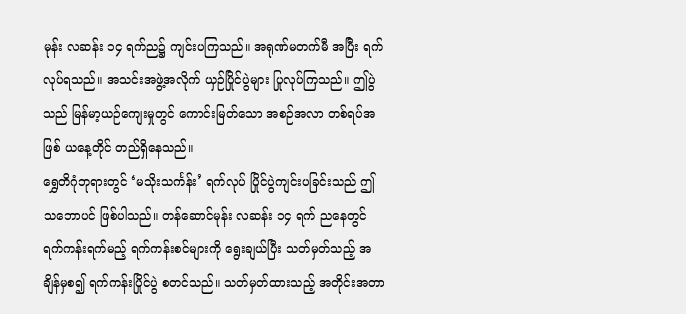မုန်း လဆန်း ၁၄ ရက်ည၌ ကျင်းပကြသည်။ အရုဏ်မတက်မီ အပြီး ရက်လုပ်ရသည်။ အသင်းအဖွဲ့အလိုက် ယှဉ်ပြိုင်ပွဲများ ပြုလုပ်ကြသည်။ ဤပွဲသည် မြန်မာ့ယဉ်ကျေးမှုတွင် ကောင်းမြတ်သော အစဉ်အလာ တစ်ရပ်အဖြစ် ယနေ့တိုင် တည်ရှိနေသည်။
ရွှေတိဂုံဘုရားတွင် ‘မသိုးသင်္ကန်း’ ရက်လုပ် ပြိုင်ပွဲကျင်းပခြင်းသည် ဤသဘောပင် ဖြစ်ပါသည်။ တန်ဆောင်မုန်း လဆန်း ၁၄ ရက် ညနေတွင် ရက်ကန်းရက်မည့် ရက်ကန်းစင်များကို ရွေးချယ်ပြီး သတ်မှတ်သည့် အချိန်မှစ၍ ရက်ကန်းပြိုင်ပွဲ စတင်သည်။ သတ်မှတ်ထားသည့် အတိုင်းအတာ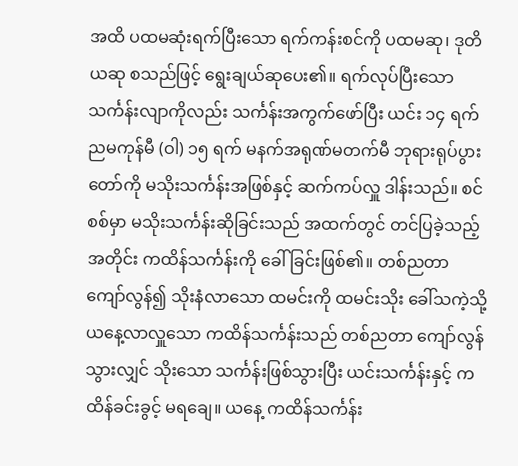အထိ ပထမဆုံးရက်ပြီးသော ရက်ကန်းစင်ကို ပထမဆု၊ ဒုတိယဆု စသည်ဖြင့် ရွေးချယ်ဆုပေး၏။ ရက်လုပ်ပြီးသော သင်္ကန်းလျာကိုလည်း သင်္ကန်းအကွက်ဖော်ပြီး ယင်း ၁၄ ရက် ညမကုန်မီ (ဝါ) ၁၅ ရက် မနက်အရုဏ်မတက်မီ ဘုရားရုပ်ပွားတော်ကို မသိုးသင်္ကန်းအဖြစ်နှင့် ဆက်ကပ်လှူ ဒါန်းသည်။ စင်စစ်မှာ မသိုးသင်္ကန်းဆိုခြင်းသည် အထက်တွင် တင်ပြခဲ့သည့်အတိုင်း ကထိန်သင်္ကန်းကို ခေါ်ခြင်းဖြစ်၏။ တစ်ညတာ ကျော်လွန်၍ သိုးနံလာသော ထမင်းကို ထမင်းသိုး ခေါ်သကဲ့သို့ ယနေ့လာလှူသော ကထိန်သင်္ကန်းသည် တစ်ညတာ ကျော်လွန်သွားလျှင် သိုးသော သင်္ကန်းဖြစ်သွားပြီး ယင်းသင်္ကန်းနှင့် ကထိန်ခင်းခွင့် မရချေ။ ယနေ့ ကထိန်သင်္ကန်း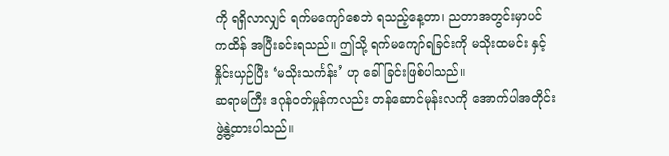ကို ရရှိလာလျှင် ရက်မကျော်စေဘဲ ရသည့်နေ့တာ၊ ညတာအတွင်းမှာပင် ကထိန် အပြီးခင်းရသည်။ ဤသို့ ရက်မကျော်ရခြင်းကို မသိုးထမင်း နှင့်နှိုင်းယှဉ်ပြီး ‘မသိုးသင်္ကန်း’ ဟု ခေါ်ခြင်းဖြစ်ပါသည်။
ဆရာမကြီး ဒဂုန်ဝတ်မှုန်ကလည်း တန်ဆောင်မုန်းလကို အောက်ပါအတိုင်း ဖွဲ့နွဲ့ထားပါသည်။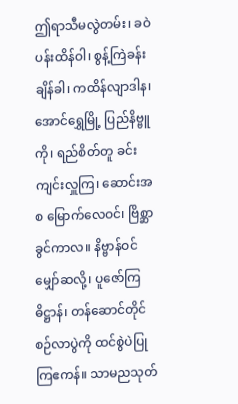ဤရာသီမလွဲတမ်း၊ ခဝဲပန်းထိန်ဝါ၊ စွန့်ကြဲခန်းချိန်ခါ၊ ကထိန်လျာဒါန၊ အောင်ရွှေမြို့ ပြည်နိဗ္ဗူကို၊ ရည်စိတ်တူ ခင်းကျင်းလှူကြ၊ ဆောင်းအစ မြောက်လေဝင်၊ ဗြိစ္ဆာခွင်ကာလ။ နိဗ္ဗာန်ဝင်မျှော်ဆလို့၊ ပူဇော်ကြဓိဋ္ဌာန်၊ တန်ဆောင်တိုင် စဉ်လာပွဲကို ထင်စွဲပဲပြုကြဧကန်။ သာမညသုတ်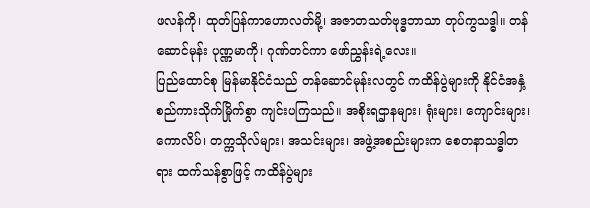ဖလန်ကို၊ ထုတ်ပြန်ကာဟောလတ်မို့၊ အဇာတသတ်ဗုဒ္ဓဘာသာ တုပ်ကွသဒ္ဓါ။ တန်ဆောင်မုန်း ပုဏ္ဏမာကို၊ ဂုဏ်တင်ကာ ဖော်ညွှန်းရဲ့လေး။
ပြည်ထောင်စု မြန်မာနိုင်ငံသည် တန်ဆောင်မုန်းလတွင် ကထိန်ပွဲများကို နိုင်ငံအနှံ့ စည်ကားသိုက်မြိုက်စွာ ကျင်းပကြသည်။ အစိုးရဌာနများ၊ ရုံးများ၊ ကျောင်းများ၊ ကောလိပ်၊ တက္ကသိုလ်များ၊ အသင်းများ၊ အဖွဲ့အစည်းများက စေတနာသဒ္ဓါတရား ထက်သန်စွာဖြင့် ကထိန်ပွဲများ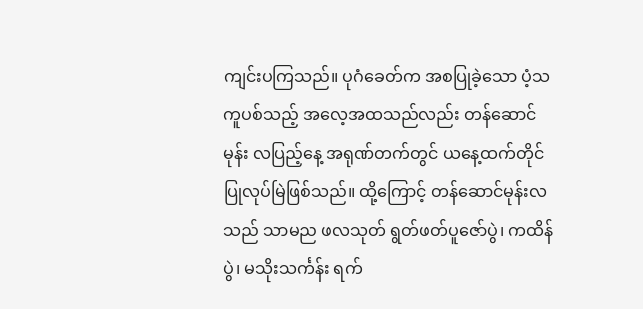ကျင်းပကြသည်။ ပုဂံခေတ်က အစပြုခဲ့သော ပံ့သကူပစ်သည့် အလေ့အထသည်လည်း တန်ဆောင်မုန်း လပြည့်နေ့ အရုဏ်တက်တွင် ယနေ့ထက်တိုင် ပြုလုပ်မြဲဖြစ်သည်။ ထို့ကြောင့် တန်ဆောင်မုန်းလသည် သာမည ဖလသုတ် ရွတ်ဖတ်ပူဇော်ပွဲ၊ ကထိန်ပွဲ၊ မသိုးသင်္ကန်း ရက်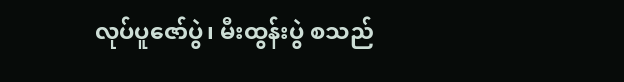လုပ်ပူဇော်ပွဲ၊ မီးထွန်းပွဲ စသည်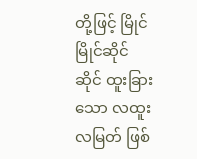တို့ဖြင့် မြိုင်မြိုင်ဆိုင်ဆိုင် ထူးခြားသော လထူးလမြတ် ဖြစ်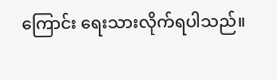ကြောင်း ရေးသားလိုက်ရပါသည်။